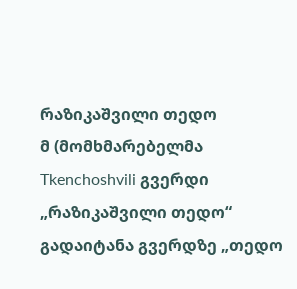რაზიკაშვილი თედო
მ (მომხმარებელმა Tkenchoshvili გვერდი „რაზიკაშვილი თედო“ გადაიტანა გვერდზე „თედო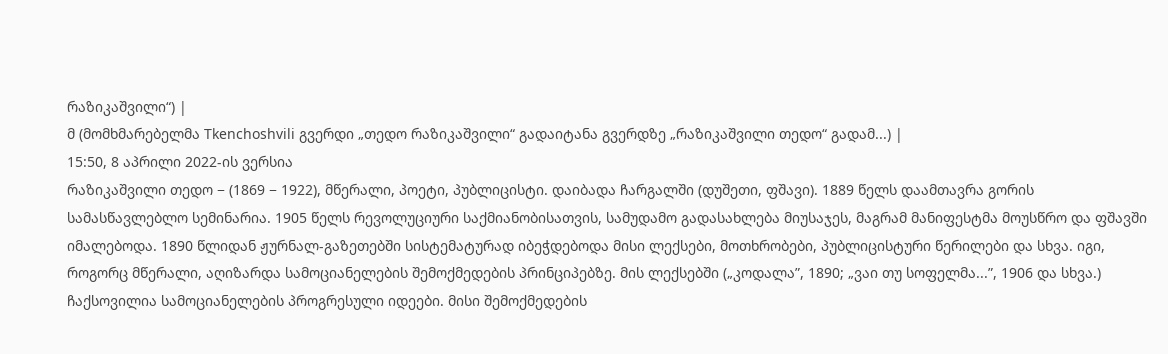რაზიკაშვილი“) |
მ (მომხმარებელმა Tkenchoshvili გვერდი „თედო რაზიკაშვილი“ გადაიტანა გვერდზე „რაზიკაშვილი თედო“ გადამ...) |
15:50, 8 აპრილი 2022-ის ვერსია
რაზიკაშვილი თედო − (1869 − 1922), მწერალი, პოეტი, პუბლიცისტი. დაიბადა ჩარგალში (დუშეთი, ფშავი). 1889 წელს დაამთავრა გორის სამასწავლებლო სემინარია. 1905 წელს რევოლუციური საქმიანობისათვის, სამუდამო გადასახლება მიუსაჯეს, მაგრამ მანიფესტმა მოუსწრო და ფშავში იმალებოდა. 1890 წლიდან ჟურნალ-გაზეთებში სისტემატურად იბეჭდებოდა მისი ლექსები, მოთხრობები, პუბლიცისტური წერილები და სხვა. იგი, როგორც მწერალი, აღიზარდა სამოციანელების შემოქმედების პრინციპებზე. მის ლექსებში („კოდალა”, 1890; „ვაი თუ სოფელმა...”, 1906 და სხვა.) ჩაქსოვილია სამოციანელების პროგრესული იდეები. მისი შემოქმედების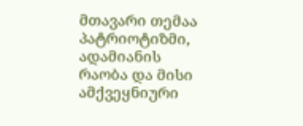მთავარი თემაა პატრიოტიზმი, ადამიანის რაობა და მისი ამქვეყნიური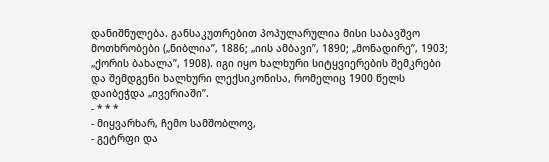დანიშნულება. განსაკუთრებით პოპულარულია მისი საბავშვო მოთხრობები („ნიბლია”, 1886; „იის ამბავი”, 1890; „მონადირე”, 1903; „ქორის ბახალა”, 1908). იგი იყო ხალხური სიტყვიერების შემკრები და შემდგენი ხალხური ლექსიკონისა, რომელიც 1900 წელს დაიბეჭდა „ივერიაში”.
- * * *
- მიყვარხარ, ჩემო სამშობლოვ,
- გეტრფი და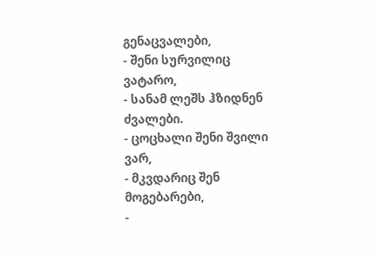გენაცვალები,
- შენი სურვილიც ვატარო,
- სანამ ლეშს ჰზიდნენ ძვალები.
- ცოცხალი შენი შვილი ვარ,
- მკვდარიც შენ მოგებარები,
-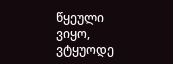წყეული ვიყო, ვტყუოდე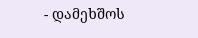- დამეხშოს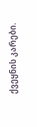ქვეყნის კარები.